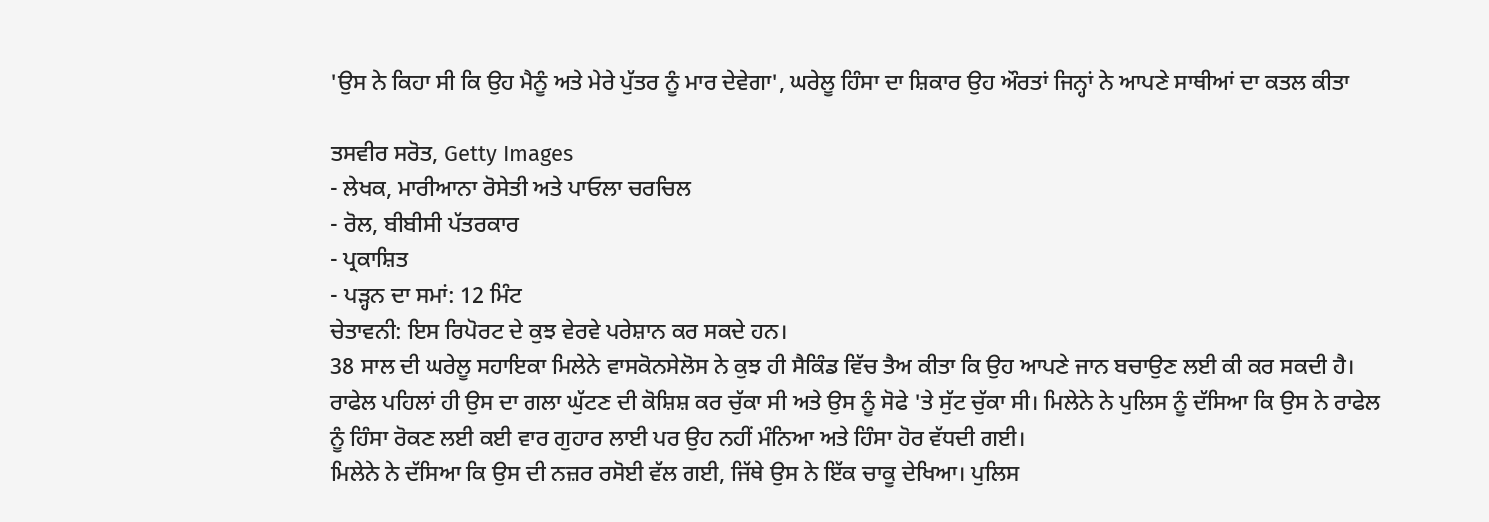'ਉਸ ਨੇ ਕਿਹਾ ਸੀ ਕਿ ਉਹ ਮੈਨੂੰ ਅਤੇ ਮੇਰੇ ਪੁੱਤਰ ਨੂੰ ਮਾਰ ਦੇਵੇਗਾ', ਘਰੇਲੂ ਹਿੰਸਾ ਦਾ ਸ਼ਿਕਾਰ ਉਹ ਔਰਤਾਂ ਜਿਨ੍ਹਾਂ ਨੇ ਆਪਣੇ ਸਾਥੀਆਂ ਦਾ ਕਤਲ ਕੀਤਾ

ਤਸਵੀਰ ਸਰੋਤ, Getty Images
- ਲੇਖਕ, ਮਾਰੀਆਨਾ ਰੋਸੇਤੀ ਅਤੇ ਪਾਓਲਾ ਚਰਚਿਲ
- ਰੋਲ, ਬੀਬੀਸੀ ਪੱਤਰਕਾਰ
- ਪ੍ਰਕਾਸ਼ਿਤ
- ਪੜ੍ਹਨ ਦਾ ਸਮਾਂ: 12 ਮਿੰਟ
ਚੇਤਾਵਨੀ: ਇਸ ਰਿਪੋਰਟ ਦੇ ਕੁਝ ਵੇਰਵੇ ਪਰੇਸ਼ਾਨ ਕਰ ਸਕਦੇ ਹਨ।
38 ਸਾਲ ਦੀ ਘਰੇਲੂ ਸਹਾਇਕਾ ਮਿਲੇਨੇ ਵਾਸਕੋਨਸੇਲੋਸ ਨੇ ਕੁਝ ਹੀ ਸੈਕਿੰਡ ਵਿੱਚ ਤੈਅ ਕੀਤਾ ਕਿ ਉਹ ਆਪਣੇ ਜਾਨ ਬਚਾਉਣ ਲਈ ਕੀ ਕਰ ਸਕਦੀ ਹੈ।
ਰਾਫੇਲ ਪਹਿਲਾਂ ਹੀ ਉਸ ਦਾ ਗਲਾ ਘੁੱਟਣ ਦੀ ਕੋਸ਼ਿਸ਼ ਕਰ ਚੁੱਕਾ ਸੀ ਅਤੇ ਉਸ ਨੂੰ ਸੋਫੇ 'ਤੇ ਸੁੱਟ ਚੁੱਕਾ ਸੀ। ਮਿਲੇਨੇ ਨੇ ਪੁਲਿਸ ਨੂੰ ਦੱਸਿਆ ਕਿ ਉਸ ਨੇ ਰਾਫੇਲ ਨੂੰ ਹਿੰਸਾ ਰੋਕਣ ਲਈ ਕਈ ਵਾਰ ਗੁਹਾਰ ਲਾਈ ਪਰ ਉਹ ਨਹੀਂ ਮੰਨਿਆ ਅਤੇ ਹਿੰਸਾ ਹੋਰ ਵੱਧਦੀ ਗਈ।
ਮਿਲੇਨੇ ਨੇ ਦੱਸਿਆ ਕਿ ਉਸ ਦੀ ਨਜ਼ਰ ਰਸੋਈ ਵੱਲ ਗਈ, ਜਿੱਥੇ ਉਸ ਨੇ ਇੱਕ ਚਾਕੂ ਦੇਖਿਆ। ਪੁਲਿਸ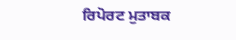ਰਿਪੋਰਟ ਮੁਤਾਬਕ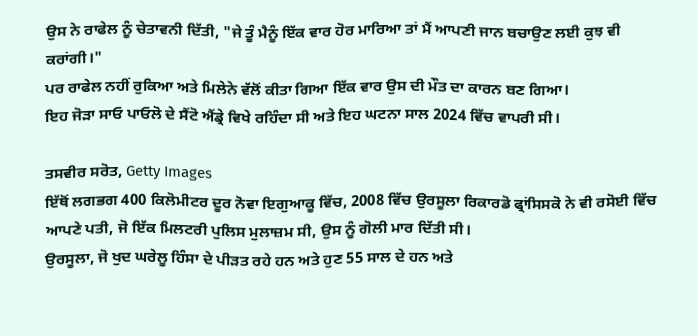ਉਸ ਨੇ ਰਾਫੇਲ ਨੂੰ ਚੇਤਾਵਨੀ ਦਿੱਤੀ, "ਜੇ ਤੂੰ ਮੈਨੂੰ ਇੱਕ ਵਾਰ ਹੋਰ ਮਾਰਿਆ ਤਾਂ ਮੈਂ ਆਪਣੀ ਜਾਨ ਬਚਾਉਣ ਲਈ ਕੁਝ ਵੀ ਕਰਾਂਗੀ।"
ਪਰ ਰਾਫੇਲ ਨਹੀਂ ਰੁਕਿਆ ਅਤੇ ਮਿਲੇਨੇ ਵੱਲੋਂ ਕੀਤਾ ਗਿਆ ਇੱਕ ਵਾਰ ਉਸ ਦੀ ਮੌਤ ਦਾ ਕਾਰਨ ਬਣ ਗਿਆ।
ਇਹ ਜੋੜਾ ਸਾਓ ਪਾਓਲੋ ਦੇ ਸੈਂਟੋ ਐਂਡ੍ਰੇ ਵਿਖੇ ਰਹਿੰਦਾ ਸੀ ਅਤੇ ਇਹ ਘਟਨਾ ਸਾਲ 2024 ਵਿੱਚ ਵਾਪਰੀ ਸੀ।

ਤਸਵੀਰ ਸਰੋਤ, Getty Images
ਇੱਥੋਂ ਲਗਭਗ 400 ਕਿਲੋਮੀਟਰ ਦੂਰ ਨੋਵਾ ਇਗੁਆਕੂ ਵਿੱਚ, 2008 ਵਿੱਚ ਉਰਸੂਲਾ ਰਿਕਾਰਡੋ ਫ੍ਰਾਂਸਿਸਕੋ ਨੇ ਵੀ ਰਸੋਈ ਵਿੱਚ ਆਪਣੇ ਪਤੀ, ਜੋ ਇੱਕ ਮਿਲਟਰੀ ਪੁਲਿਸ ਮੁਲਾਜ਼ਮ ਸੀ, ਉਸ ਨੂੰ ਗੋਲੀ ਮਾਰ ਦਿੱਤੀ ਸੀ।
ਉਰਸੂਲਾ, ਜੋ ਖੁਦ ਘਰੇਲੂ ਹਿੰਸਾ ਦੇ ਪੀੜਤ ਰਹੇ ਹਨ ਅਤੇ ਹੁਣ 55 ਸਾਲ ਦੇ ਹਨ ਅਤੇ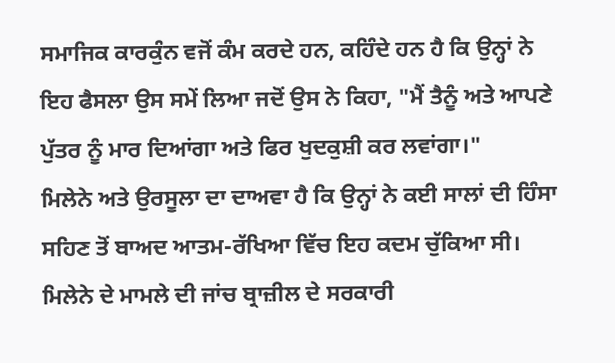ਸਮਾਜਿਕ ਕਾਰਕੁੰਨ ਵਜੋਂ ਕੰਮ ਕਰਦੇ ਹਨ, ਕਹਿੰਦੇ ਹਨ ਹੈ ਕਿ ਉਨ੍ਹਾਂ ਨੇ ਇਹ ਫੈਸਲਾ ਉਸ ਸਮੇਂ ਲਿਆ ਜਦੋਂ ਉਸ ਨੇ ਕਿਹਾ, "ਮੈਂ ਤੈਨੂੰ ਅਤੇ ਆਪਣੇ ਪੁੱਤਰ ਨੂੰ ਮਾਰ ਦਿਆਂਗਾ ਅਤੇ ਫਿਰ ਖੁਦਕੁਸ਼ੀ ਕਰ ਲਵਾਂਗਾ।"
ਮਿਲੇਨੇ ਅਤੇ ਉਰਸੂਲਾ ਦਾ ਦਾਅਵਾ ਹੈ ਕਿ ਉਨ੍ਹਾਂ ਨੇ ਕਈ ਸਾਲਾਂ ਦੀ ਹਿੰਸਾ ਸਹਿਣ ਤੋਂ ਬਾਅਦ ਆਤਮ-ਰੱਖਿਆ ਵਿੱਚ ਇਹ ਕਦਮ ਚੁੱਕਿਆ ਸੀ।
ਮਿਲੇਨੇ ਦੇ ਮਾਮਲੇ ਦੀ ਜਾਂਚ ਬ੍ਰਾਜ਼ੀਲ ਦੇ ਸਰਕਾਰੀ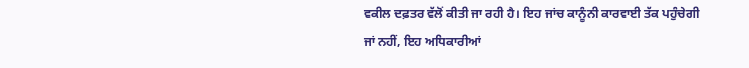ਵਕੀਲ ਦਫ਼ਤਰ ਵੱਲੋਂ ਕੀਤੀ ਜਾ ਰਹੀ ਹੈ। ਇਹ ਜਾਂਚ ਕਾਨੂੰਨੀ ਕਾਰਵਾਈ ਤੱਕ ਪਹੁੰਚੇਗੀ ਜਾਂ ਨਹੀਂ, ਇਹ ਅਧਿਕਾਰੀਆਂ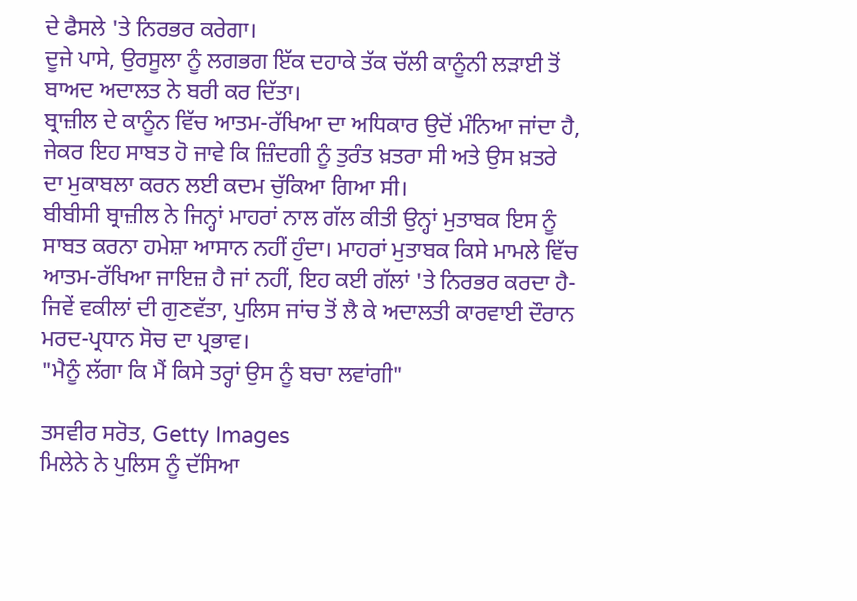ਦੇ ਫੈਸਲੇ 'ਤੇ ਨਿਰਭਰ ਕਰੇਗਾ।
ਦੂਜੇ ਪਾਸੇ, ਉਰਸੂਲਾ ਨੂੰ ਲਗਭਗ ਇੱਕ ਦਹਾਕੇ ਤੱਕ ਚੱਲੀ ਕਾਨੂੰਨੀ ਲੜਾਈ ਤੋਂ ਬਾਅਦ ਅਦਾਲਤ ਨੇ ਬਰੀ ਕਰ ਦਿੱਤਾ।
ਬ੍ਰਾਜ਼ੀਲ ਦੇ ਕਾਨੂੰਨ ਵਿੱਚ ਆਤਮ-ਰੱਖਿਆ ਦਾ ਅਧਿਕਾਰ ਉਦੋਂ ਮੰਨਿਆ ਜਾਂਦਾ ਹੈ, ਜੇਕਰ ਇਹ ਸਾਬਤ ਹੋ ਜਾਵੇ ਕਿ ਜ਼ਿੰਦਗੀ ਨੂੰ ਤੁਰੰਤ ਖ਼ਤਰਾ ਸੀ ਅਤੇ ਉਸ ਖ਼ਤਰੇ ਦਾ ਮੁਕਾਬਲਾ ਕਰਨ ਲਈ ਕਦਮ ਚੁੱਕਿਆ ਗਿਆ ਸੀ।
ਬੀਬੀਸੀ ਬ੍ਰਾਜ਼ੀਲ ਨੇ ਜਿਨ੍ਹਾਂ ਮਾਹਰਾਂ ਨਾਲ ਗੱਲ ਕੀਤੀ ਉਨ੍ਹਾਂ ਮੁਤਾਬਕ ਇਸ ਨੂੰ ਸਾਬਤ ਕਰਨਾ ਹਮੇਸ਼ਾ ਆਸਾਨ ਨਹੀਂ ਹੁੰਦਾ। ਮਾਹਰਾਂ ਮੁਤਾਬਕ ਕਿਸੇ ਮਾਮਲੇ ਵਿੱਚ ਆਤਮ-ਰੱਖਿਆ ਜਾਇਜ਼ ਹੈ ਜਾਂ ਨਹੀਂ, ਇਹ ਕਈ ਗੱਲਾਂ 'ਤੇ ਨਿਰਭਰ ਕਰਦਾ ਹੈ- ਜਿਵੇਂ ਵਕੀਲਾਂ ਦੀ ਗੁਣਵੱਤਾ, ਪੁਲਿਸ ਜਾਂਚ ਤੋਂ ਲੈ ਕੇ ਅਦਾਲਤੀ ਕਾਰਵਾਈ ਦੌਰਾਨ ਮਰਦ-ਪ੍ਰਧਾਨ ਸੋਚ ਦਾ ਪ੍ਰਭਾਵ।
"ਮੈਨੂੰ ਲੱਗਾ ਕਿ ਮੈਂ ਕਿਸੇ ਤਰ੍ਹਾਂ ਉਸ ਨੂੰ ਬਚਾ ਲਵਾਂਗੀ"

ਤਸਵੀਰ ਸਰੋਤ, Getty Images
ਮਿਲੇਨੇ ਨੇ ਪੁਲਿਸ ਨੂੰ ਦੱਸਿਆ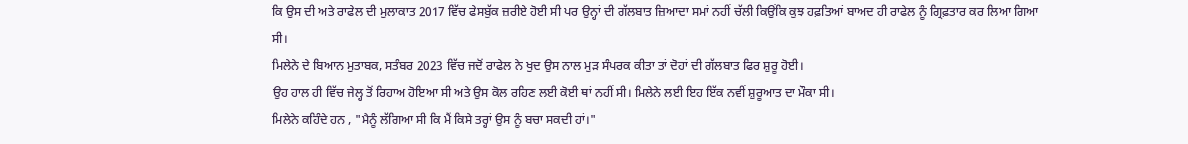ਕਿ ਉਸ ਦੀ ਅਤੇ ਰਾਫੇਲ ਦੀ ਮੁਲਾਕਾਤ 2017 ਵਿੱਚ ਫੇਸਬੁੱਕ ਜ਼ਰੀਏ ਹੋਈ ਸੀ ਪਰ ਉਨ੍ਹਾਂ ਦੀ ਗੱਲਬਾਤ ਜ਼ਿਆਦਾ ਸਮਾਂ ਨਹੀਂ ਚੱਲੀ ਕਿਉਂਕਿ ਕੁਝ ਹਫ਼ਤਿਆਂ ਬਾਅਦ ਹੀ ਰਾਫੇਲ ਨੂੰ ਗ੍ਰਿਫ਼ਤਾਰ ਕਰ ਲਿਆ ਗਿਆ ਸੀ।
ਮਿਲੇਨੇ ਦੇ ਬਿਆਨ ਮੁਤਾਬਕ, ਸਤੰਬਰ 2023 ਵਿੱਚ ਜਦੋਂ ਰਾਫੇਲ ਨੇ ਖੁਦ ਉਸ ਨਾਲ ਮੁੜ ਸੰਪਰਕ ਕੀਤਾ ਤਾਂ ਦੋਹਾਂ ਦੀ ਗੱਲਬਾਤ ਫਿਰ ਸ਼ੁਰੂ ਹੋਈ।
ਉਹ ਹਾਲ ਹੀ ਵਿੱਚ ਜੇਲ੍ਹ ਤੋਂ ਰਿਹਾਅ ਹੋਇਆ ਸੀ ਅਤੇ ਉਸ ਕੋਲ ਰਹਿਣ ਲਈ ਕੋਈ ਥਾਂ ਨਹੀਂ ਸੀ। ਮਿਲੇਨੇ ਲਈ ਇਹ ਇੱਕ ਨਵੀਂ ਸ਼ੁਰੂਆਤ ਦਾ ਮੌਕਾ ਸੀ।
ਮਿਲੇਨੇ ਕਹਿੰਦੇ ਹਨ , "ਮੈਨੂੰ ਲੱਗਿਆ ਸੀ ਕਿ ਮੈਂ ਕਿਸੇ ਤਰ੍ਹਾਂ ਉਸ ਨੂੰ ਬਚਾ ਸਕਦੀ ਹਾਂ।"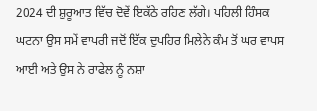2024 ਦੀ ਸ਼ੁਰੂਆਤ ਵਿੱਚ ਦੋਵੇਂ ਇਕੱਠੇ ਰਹਿਣ ਲੱਗੇ। ਪਹਿਲੀ ਹਿੰਸਕ ਘਟਨਾ ਉਸ ਸਮੇਂ ਵਾਪਰੀ ਜਦੋਂ ਇੱਕ ਦੁਪਹਿਰ ਮਿਲੇਨੇ ਕੰਮ ਤੋਂ ਘਰ ਵਾਪਸ ਆਈ ਅਤੇ ਉਸ ਨੇ ਰਾਫੇਲ ਨੂੰ ਨਸ਼ਾ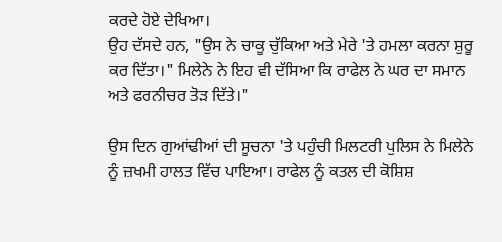ਕਰਦੇ ਹੋਏ ਦੇਖਿਆ।
ਉਹ ਦੱਸਦੇ ਹਨ, "ਉਸ ਨੇ ਚਾਕੂ ਚੁੱਕਿਆ ਅਤੇ ਮੇਰੇ 'ਤੇ ਹਮਲਾ ਕਰਨਾ ਸ਼ੁਰੂ ਕਰ ਦਿੱਤਾ।" ਮਿਲੇਨੇ ਨੇ ਇਹ ਵੀ ਦੱਸਿਆ ਕਿ ਰਾਫੇਲ ਨੇ ਘਰ ਦਾ ਸਮਾਨ ਅਤੇ ਫਰਨੀਚਰ ਤੋੜ ਦਿੱਤੇ।"

ਉਸ ਦਿਨ ਗੁਆਂਢੀਆਂ ਦੀ ਸੂਚਨਾ 'ਤੇ ਪਹੁੰਚੀ ਮਿਲਟਰੀ ਪੁਲਿਸ ਨੇ ਮਿਲੇਨੇ ਨੂੰ ਜ਼ਖਮੀ ਹਾਲਤ ਵਿੱਚ ਪਾਇਆ। ਰਾਫੇਲ ਨੂੰ ਕਤਲ ਦੀ ਕੋਸ਼ਿਸ਼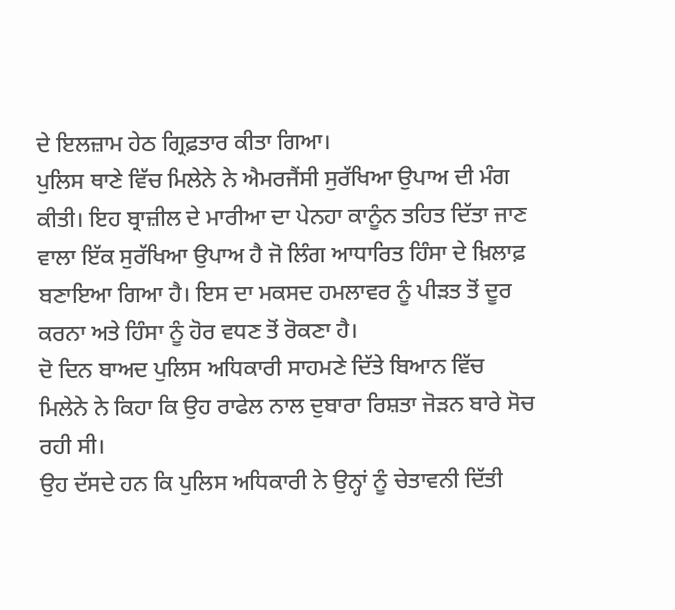ਦੇ ਇਲਜ਼ਾਮ ਹੇਠ ਗ੍ਰਿਫ਼ਤਾਰ ਕੀਤਾ ਗਿਆ।
ਪੁਲਿਸ ਥਾਣੇ ਵਿੱਚ ਮਿਲੇਨੇ ਨੇ ਐਮਰਜੈਂਸੀ ਸੁਰੱਖਿਆ ਉਪਾਅ ਦੀ ਮੰਗ ਕੀਤੀ। ਇਹ ਬ੍ਰਾਜ਼ੀਲ ਦੇ ਮਾਰੀਆ ਦਾ ਪੇਨਹਾ ਕਾਨੂੰਨ ਤਹਿਤ ਦਿੱਤਾ ਜਾਣ ਵਾਲਾ ਇੱਕ ਸੁਰੱਖਿਆ ਉਪਾਅ ਹੈ ਜੋ ਲਿੰਗ ਆਧਾਰਿਤ ਹਿੰਸਾ ਦੇ ਖ਼ਿਲਾਫ਼ ਬਣਾਇਆ ਗਿਆ ਹੈ। ਇਸ ਦਾ ਮਕਸਦ ਹਮਲਾਵਰ ਨੂੰ ਪੀੜਤ ਤੋਂ ਦੂਰ ਕਰਨਾ ਅਤੇ ਹਿੰਸਾ ਨੂੰ ਹੋਰ ਵਧਣ ਤੋਂ ਰੋਕਣਾ ਹੈ।
ਦੋ ਦਿਨ ਬਾਅਦ ਪੁਲਿਸ ਅਧਿਕਾਰੀ ਸਾਹਮਣੇ ਦਿੱਤੇ ਬਿਆਨ ਵਿੱਚ ਮਿਲੇਨੇ ਨੇ ਕਿਹਾ ਕਿ ਉਹ ਰਾਫੇਲ ਨਾਲ ਦੁਬਾਰਾ ਰਿਸ਼ਤਾ ਜੋੜਨ ਬਾਰੇ ਸੋਚ ਰਹੀ ਸੀ।
ਉਹ ਦੱਸਦੇ ਹਨ ਕਿ ਪੁਲਿਸ ਅਧਿਕਾਰੀ ਨੇ ਉਨ੍ਹਾਂ ਨੂੰ ਚੇਤਾਵਨੀ ਦਿੱਤੀ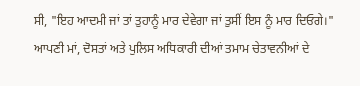ਸੀ, "ਇਹ ਆਦਮੀ ਜਾਂ ਤਾਂ ਤੁਹਾਨੂੰ ਮਾਰ ਦੇਵੇਗਾ ਜਾਂ ਤੁਸੀਂ ਇਸ ਨੂੰ ਮਾਰ ਦਿਓਗੇ।"
ਆਪਣੀ ਮਾਂ, ਦੋਸਤਾਂ ਅਤੇ ਪੁਲਿਸ ਅਧਿਕਾਰੀ ਦੀਆਂ ਤਮਾਮ ਚੇਤਾਵਨੀਆਂ ਦੇ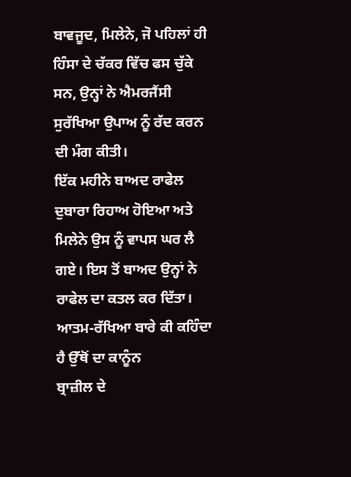ਬਾਵਜੂਦ, ਮਿਲੇਨੇ, ਜੋ ਪਹਿਲਾਂ ਹੀ ਹਿੰਸਾ ਦੇ ਚੱਕਰ ਵਿੱਚ ਫਸ ਚੁੱਕੇ ਸਨ, ਉਨ੍ਹਾਂ ਨੇ ਐਮਰਜੈਂਸੀ ਸੁਰੱਖਿਆ ਉਪਾਅ ਨੂੰ ਰੱਦ ਕਰਨ ਦੀ ਮੰਗ ਕੀਤੀ।
ਇੱਕ ਮਹੀਨੇ ਬਾਅਦ ਰਾਫੇਲ ਦੁਬਾਰਾ ਰਿਹਾਅ ਹੋਇਆ ਅਤੇ ਮਿਲੇਨੇ ਉਸ ਨੂੰ ਵਾਪਸ ਘਰ ਲੈ ਗਏ। ਇਸ ਤੋਂ ਬਾਅਦ ਉਨ੍ਹਾਂ ਨੇ ਰਾਫੇਲ ਦਾ ਕਤਲ ਕਰ ਦਿੱਤਾ।
ਆਤਮ-ਰੱਖਿਆ ਬਾਰੇ ਕੀ ਕਹਿੰਦਾ ਹੈ ਉੱਥੋਂ ਦਾ ਕਾਨੂੰਨ
ਬ੍ਰਾਜ਼ੀਲ ਦੇ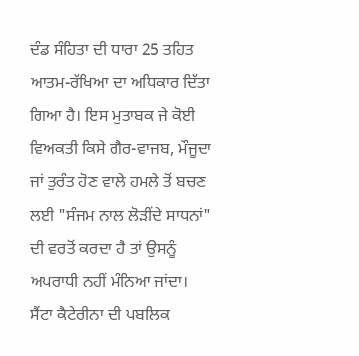ਦੰਡ ਸੰਹਿਤਾ ਦੀ ਧਾਰਾ 25 ਤਹਿਤ ਆਤਮ-ਰੱਖਿਆ ਦਾ ਅਧਿਕਾਰ ਦਿੱਤਾ ਗਿਆ ਹੈ। ਇਸ ਮੁਤਾਬਕ ਜੇ ਕੋਈ ਵਿਅਕਤੀ ਕਿਸੇ ਗੈਰ-ਵਾਜਬ, ਮੌਜੂਦਾ ਜਾਂ ਤੁਰੰਤ ਹੋਣ ਵਾਲੇ ਹਮਲੇ ਤੋਂ ਬਚਣ ਲਈ "ਸੰਜਮ ਨਾਲ ਲੋੜੀਂਦੇ ਸਾਧਨਾਂ" ਦੀ ਵਰਤੋਂ ਕਰਦਾ ਹੈ ਤਾਂ ਉਸਨੂੰ ਅਪਰਾਧੀ ਨਹੀਂ ਮੰਨਿਆ ਜਾਂਦਾ।
ਸੈਂਟਾ ਕੈਟੇਰੀਨਾ ਦੀ ਪਬਲਿਕ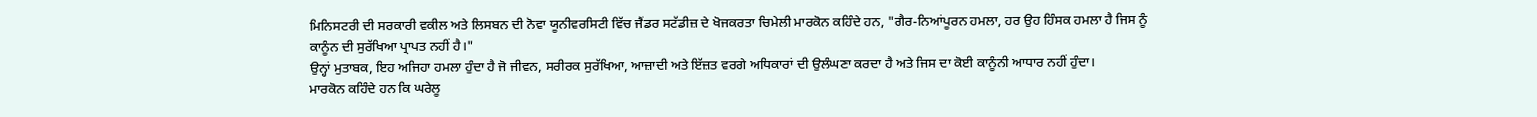ਮਿਨਿਸਟਰੀ ਦੀ ਸਰਕਾਰੀ ਵਕੀਲ ਅਤੇ ਲਿਸਬਨ ਦੀ ਨੋਵਾ ਯੂਨੀਵਰਸਿਟੀ ਵਿੱਚ ਜੈਂਡਰ ਸਟੱਡੀਜ਼ ਦੇ ਖੋਜਕਰਤਾ ਚਿਮੇਲੀ ਮਾਰਕੋਨ ਕਹਿੰਦੇ ਹਨ, "ਗੈਰ-ਨਿਆਂਪੂਰਨ ਹਮਲਾ, ਹਰ ਉਹ ਹਿੰਸਕ ਹਮਲਾ ਹੈ ਜਿਸ ਨੂੰ ਕਾਨੂੰਨ ਦੀ ਸੁਰੱਖਿਆ ਪ੍ਰਾਪਤ ਨਹੀਂ ਹੈ।"
ਉਨ੍ਹਾਂ ਮੁਤਾਬਕ, ਇਹ ਅਜਿਹਾ ਹਮਲਾ ਹੁੰਦਾ ਹੈ ਜੋ ਜੀਵਨ, ਸਰੀਰਕ ਸੁਰੱਖਿਆ, ਆਜ਼ਾਦੀ ਅਤੇ ਇੱਜ਼ਤ ਵਰਗੇ ਅਧਿਕਾਰਾਂ ਦੀ ਉਲੰਘਣਾ ਕਰਦਾ ਹੈ ਅਤੇ ਜਿਸ ਦਾ ਕੋਈ ਕਾਨੂੰਨੀ ਆਧਾਰ ਨਹੀਂ ਹੁੰਦਾ।
ਮਾਰਕੋਨ ਕਹਿੰਦੇ ਹਨ ਕਿ ਘਰੇਲੂ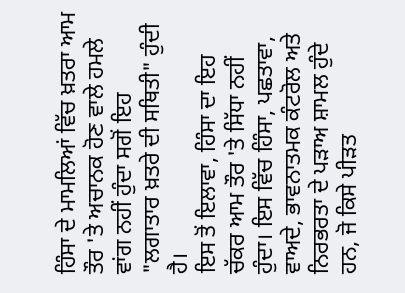ਹਿੰਸਾ ਦੇ ਮਾਮਲਿਆਂ ਵਿੱਚ ਖ਼ਤਰਾ ਆਮ ਤੌਰ 'ਤੇ ਅਚਾਨਕ ਹੋਣ ਵਾਲੇ ਹਮਲੇ ਵਾਂਗ ਨਹੀਂ ਹੁੰਦਾ ਸਗੋਂ ਇਹ "ਲਗਾਤਾਰ ਖ਼ਤਰੇ ਦੀ ਸਥਿਤੀ" ਹੁੰਦੀ ਹੈ।
ਇਸ ਤੋਂ ਇਲਾਵਾ, ਹਿੰਸਾ ਦਾ ਇਹ ਚੱਕਰ ਆਮ ਤੌਰ 'ਤੇ ਸਿੱਧਾ ਨਹੀਂ ਹੁੰਦਾ। ਇਸ ਵਿੱਚ ਹਿੰਸਾ, ਪਛਤਾਵਾ, ਵਾਅਦੇ, ਭਾਵਨਾਤਮਕ ਕੰਟਰੋਲ ਅਤੇ ਨਿਰਭਰਤਾ ਦੇ ਪੜਾਅ ਸ਼ਾਮਲ ਹੁੰਦੇ ਹਨ, ਜੋ ਕਿਸੇ ਪੀੜਤ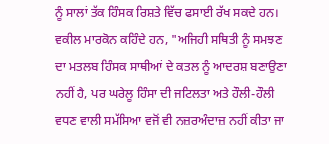ਨੂੰ ਸਾਲਾਂ ਤੱਕ ਹਿੰਸਕ ਰਿਸ਼ਤੇ ਵਿੱਚ ਫਸਾਈ ਰੱਖ ਸਕਦੇ ਹਨ।
ਵਕੀਲ ਮਾਰਕੋਨ ਕਹਿੰਦੇ ਹਨ, "ਅਜਿਹੀ ਸਥਿਤੀ ਨੂੰ ਸਮਝਣ ਦਾ ਮਤਲਬ ਹਿੰਸਕ ਸਾਥੀਆਂ ਦੇ ਕਤਲ ਨੂੰ ਆਦਰਸ਼ ਬਣਾਉਣਾ ਨਹੀਂ ਹੈ, ਪਰ ਘਰੇਲੂ ਹਿੰਸਾ ਦੀ ਜਟਿਲਤਾ ਅਤੇ ਹੌਲੀ-ਹੌਲੀ ਵਧਣ ਵਾਲੀ ਸਮੱਸਿਆ ਵਜੋਂ ਵੀ ਨਜ਼ਰਅੰਦਾਜ਼ ਨਹੀਂ ਕੀਤਾ ਜਾ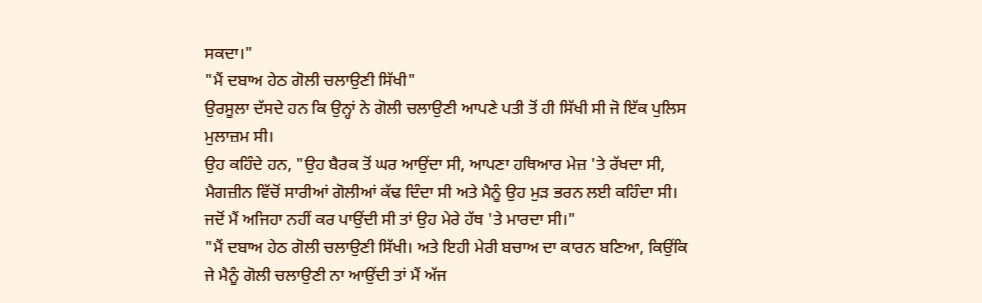ਸਕਦਾ।"
"ਮੈਂ ਦਬਾਅ ਹੇਠ ਗੋਲੀ ਚਲਾਉਣੀ ਸਿੱਖੀ"
ਉਰਸੂਲਾ ਦੱਸਦੇ ਹਨ ਕਿ ਉਨ੍ਹਾਂ ਨੇ ਗੋਲੀ ਚਲਾਉਣੀ ਆਪਣੇ ਪਤੀ ਤੋਂ ਹੀ ਸਿੱਖੀ ਸੀ ਜੋ ਇੱਕ ਪੁਲਿਸ ਮੁਲਾਜ਼ਮ ਸੀ।
ਉਹ ਕਹਿੰਦੇ ਹਨ, "ਉਹ ਬੈਰਕ ਤੋਂ ਘਰ ਆਉਂਦਾ ਸੀ, ਆਪਣਾ ਹਥਿਆਰ ਮੇਜ਼ 'ਤੇ ਰੱਖਦਾ ਸੀ, ਮੈਗਜ਼ੀਨ ਵਿੱਚੋਂ ਸਾਰੀਆਂ ਗੋਲੀਆਂ ਕੱਢ ਦਿੰਦਾ ਸੀ ਅਤੇ ਮੈਨੂੰ ਉਹ ਮੁੜ ਭਰਨ ਲਈ ਕਹਿੰਦਾ ਸੀ। ਜਦੋਂ ਮੈਂ ਅਜਿਹਾ ਨਹੀਂ ਕਰ ਪਾਉਂਦੀ ਸੀ ਤਾਂ ਉਹ ਮੇਰੇ ਹੱਥ 'ਤੇ ਮਾਰਦਾ ਸੀ।"
"ਮੈਂ ਦਬਾਅ ਹੇਠ ਗੋਲੀ ਚਲਾਉਣੀ ਸਿੱਖੀ। ਅਤੇ ਇਹੀ ਮੇਰੀ ਬਚਾਅ ਦਾ ਕਾਰਨ ਬਣਿਆ, ਕਿਉਂਕਿ ਜੇ ਮੈਨੂੰ ਗੋਲੀ ਚਲਾਉਣੀ ਨਾ ਆਉਂਦੀ ਤਾਂ ਮੈਂ ਅੱਜ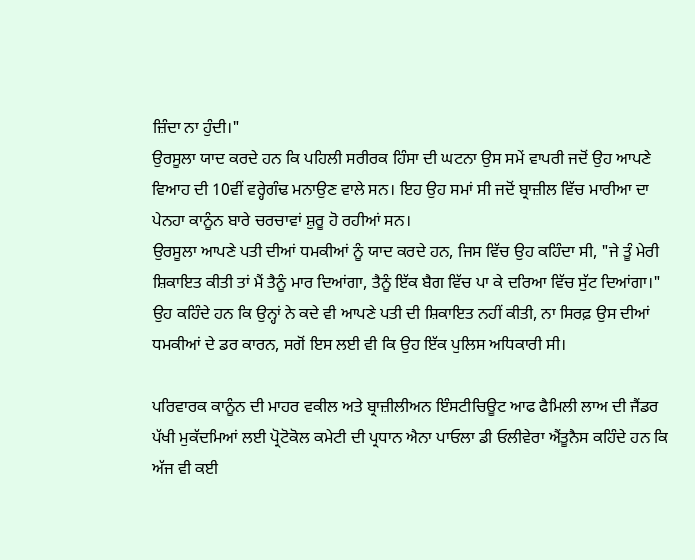ਜ਼ਿੰਦਾ ਨਾ ਹੁੰਦੀ।"
ਉਰਸੂਲਾ ਯਾਦ ਕਰਦੇ ਹਨ ਕਿ ਪਹਿਲੀ ਸਰੀਰਕ ਹਿੰਸਾ ਦੀ ਘਟਨਾ ਉਸ ਸਮੇਂ ਵਾਪਰੀ ਜਦੋਂ ਉਹ ਆਪਣੇ ਵਿਆਹ ਦੀ 10ਵੀਂ ਵਰ੍ਹੇਗੰਢ ਮਨਾਉਣ ਵਾਲੇ ਸਨ। ਇਹ ਉਹ ਸਮਾਂ ਸੀ ਜਦੋਂ ਬ੍ਰਾਜ਼ੀਲ ਵਿੱਚ ਮਾਰੀਆ ਦਾ ਪੇਨਹਾ ਕਾਨੂੰਨ ਬਾਰੇ ਚਰਚਾਵਾਂ ਸ਼ੁਰੂ ਹੋ ਰਹੀਆਂ ਸਨ।
ਉਰਸੂਲਾ ਆਪਣੇ ਪਤੀ ਦੀਆਂ ਧਮਕੀਆਂ ਨੂੰ ਯਾਦ ਕਰਦੇ ਹਨ, ਜਿਸ ਵਿੱਚ ਉਹ ਕਹਿੰਦਾ ਸੀ, "ਜੇ ਤੂੰ ਮੇਰੀ ਸ਼ਿਕਾਇਤ ਕੀਤੀ ਤਾਂ ਮੈਂ ਤੈਨੂੰ ਮਾਰ ਦਿਆਂਗਾ, ਤੈਨੂੰ ਇੱਕ ਬੈਗ ਵਿੱਚ ਪਾ ਕੇ ਦਰਿਆ ਵਿੱਚ ਸੁੱਟ ਦਿਆਂਗਾ।"
ਉਹ ਕਹਿੰਦੇ ਹਨ ਕਿ ਉਨ੍ਹਾਂ ਨੇ ਕਦੇ ਵੀ ਆਪਣੇ ਪਤੀ ਦੀ ਸ਼ਿਕਾਇਤ ਨਹੀਂ ਕੀਤੀ, ਨਾ ਸਿਰਫ਼ ਉਸ ਦੀਆਂ ਧਮਕੀਆਂ ਦੇ ਡਰ ਕਾਰਨ, ਸਗੋਂ ਇਸ ਲਈ ਵੀ ਕਿ ਉਹ ਇੱਕ ਪੁਲਿਸ ਅਧਿਕਾਰੀ ਸੀ।

ਪਰਿਵਾਰਕ ਕਾਨੂੰਨ ਦੀ ਮਾਹਰ ਵਕੀਲ ਅਤੇ ਬ੍ਰਾਜ਼ੀਲੀਅਨ ਇੰਸਟੀਚਿਊਟ ਆਫ ਫੈਮਿਲੀ ਲਾਅ ਦੀ ਜੈਂਡਰ ਪੱਖੀ ਮੁਕੱਦਮਿਆਂ ਲਈ ਪ੍ਰੋਟੋਕੋਲ ਕਮੇਟੀ ਦੀ ਪ੍ਰਧਾਨ ਐਨਾ ਪਾਓਲਾ ਡੀ ਓਲੀਵੇਰਾ ਐਂਤੂਨੈਸ ਕਹਿੰਦੇ ਹਨ ਕਿ ਅੱਜ ਵੀ ਕਈ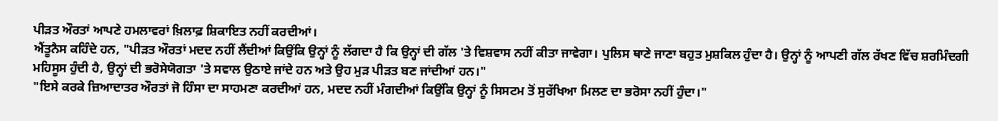ਪੀੜਤ ਔਰਤਾਂ ਆਪਣੇ ਹਮਲਾਵਰਾਂ ਖ਼ਿਲਾਫ਼ ਸ਼ਿਕਾਇਤ ਨਹੀਂ ਕਰਦੀਆਂ।
ਐਂਤੂਨੈਸ ਕਹਿੰਦੇ ਹਨ, "ਪੀੜਤ ਔਰਤਾਂ ਮਦਦ ਨਹੀਂ ਲੈਂਦੀਆਂ ਕਿਉਂਕਿ ਉਨ੍ਹਾਂ ਨੂੰ ਲੱਗਦਾ ਹੈ ਕਿ ਉਨ੍ਹਾਂ ਦੀ ਗੱਲ 'ਤੇ ਵਿਸ਼ਵਾਸ ਨਹੀਂ ਕੀਤਾ ਜਾਵੇਗਾ। ਪੁਲਿਸ ਥਾਣੇ ਜਾਣਾ ਬਹੁਤ ਮੁਸ਼ਕਿਲ ਹੁੰਦਾ ਹੈ। ਉਨ੍ਹਾਂ ਨੂੰ ਆਪਣੀ ਗੱਲ ਰੱਖਣ ਵਿੱਚ ਸ਼ਰਮਿੰਦਗੀ ਮਹਿਸੂਸ ਹੁੰਦੀ ਹੈ, ਉਨ੍ਹਾਂ ਦੀ ਭਰੋਸੇਯੋਗਤਾ 'ਤੇ ਸਵਾਲ ਉਠਾਏ ਜਾਂਦੇ ਹਨ ਅਤੇ ਉਹ ਮੁੜ ਪੀੜਤ ਬਣ ਜਾਂਦੀਆਂ ਹਨ।"
"ਇਸੇ ਕਰਕੇ ਜ਼ਿਆਦਾਤਰ ਔਰਤਾਂ ਜੋ ਹਿੰਸਾ ਦਾ ਸਾਹਮਣਾ ਕਰਦੀਆਂ ਹਨ, ਮਦਦ ਨਹੀਂ ਮੰਗਦੀਆਂ ਕਿਉਂਕਿ ਉਨ੍ਹਾਂ ਨੂੰ ਸਿਸਟਮ ਤੋਂ ਸੁਰੱਖਿਆ ਮਿਲਣ ਦਾ ਭਰੋਸਾ ਨਹੀਂ ਹੁੰਦਾ।"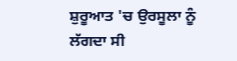ਸ਼ੁਰੂਆਤ 'ਚ ਉਰਸੂਲਾ ਨੂੰ ਲੱਗਦਾ ਸੀ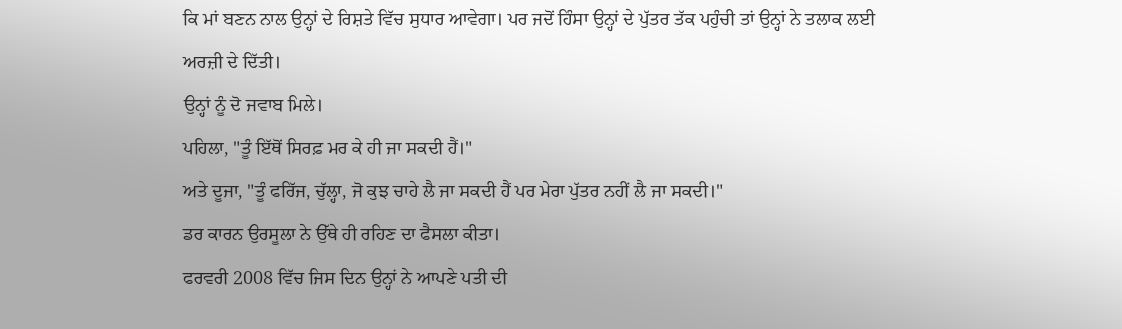ਕਿ ਮਾਂ ਬਣਨ ਨਾਲ ਉਨ੍ਹਾਂ ਦੇ ਰਿਸ਼ਤੇ ਵਿੱਚ ਸੁਧਾਰ ਆਵੇਗਾ। ਪਰ ਜਦੋਂ ਹਿੰਸਾ ਉਨ੍ਹਾਂ ਦੇ ਪੁੱਤਰ ਤੱਕ ਪਹੁੰਚੀ ਤਾਂ ਉਨ੍ਹਾਂ ਨੇ ਤਲਾਕ ਲਈ ਅਰਜ਼ੀ ਦੇ ਦਿੱਤੀ।
ਉਨ੍ਹਾਂ ਨੂੰ ਦੋ ਜਵਾਬ ਮਿਲੇ।
ਪਹਿਲਾ, "ਤੂੰ ਇੱਥੋਂ ਸਿਰਫ਼ ਮਰ ਕੇ ਹੀ ਜਾ ਸਕਦੀ ਹੈਂ।"
ਅਤੇ ਦੂਜਾ, "ਤੂੰ ਫਰਿੱਜ, ਚੁੱਲ੍ਹਾ, ਜੋ ਕੁਝ ਚਾਹੇ ਲੈ ਜਾ ਸਕਦੀ ਹੈਂ ਪਰ ਮੇਰਾ ਪੁੱਤਰ ਨਹੀਂ ਲੈ ਜਾ ਸਕਦੀ।"
ਡਰ ਕਾਰਨ ਉਰਸੂਲਾ ਨੇ ਉੱਥੇ ਹੀ ਰਹਿਣ ਦਾ ਫੈਸਲਾ ਕੀਤਾ।
ਫਰਵਰੀ 2008 ਵਿੱਚ ਜਿਸ ਦਿਨ ਉਨ੍ਹਾਂ ਨੇ ਆਪਣੇ ਪਤੀ ਦੀ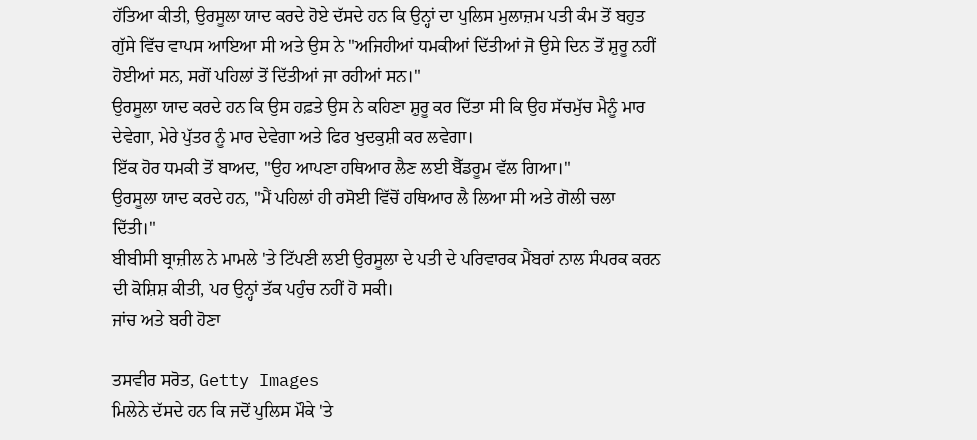ਹੱਤਿਆ ਕੀਤੀ, ਉਰਸੂਲਾ ਯਾਦ ਕਰਦੇ ਹੋਏ ਦੱਸਦੇ ਹਨ ਕਿ ਉਨ੍ਹਾਂ ਦਾ ਪੁਲਿਸ ਮੁਲਾਜ਼ਮ ਪਤੀ ਕੰਮ ਤੋਂ ਬਹੁਤ ਗੁੱਸੇ ਵਿੱਚ ਵਾਪਸ ਆਇਆ ਸੀ ਅਤੇ ਉਸ ਨੇ "ਅਜਿਹੀਆਂ ਧਮਕੀਆਂ ਦਿੱਤੀਆਂ ਜੋ ਉਸੇ ਦਿਨ ਤੋਂ ਸ਼ੁਰੂ ਨਹੀਂ ਹੋਈਆਂ ਸਨ, ਸਗੋਂ ਪਹਿਲਾਂ ਤੋਂ ਦਿੱਤੀਆਂ ਜਾ ਰਹੀਆਂ ਸਨ।"
ਉਰਸੂਲਾ ਯਾਦ ਕਰਦੇ ਹਨ ਕਿ ਉਸ ਹਫ਼ਤੇ ਉਸ ਨੇ ਕਹਿਣਾ ਸ਼ੁਰੂ ਕਰ ਦਿੱਤਾ ਸੀ ਕਿ ਉਹ ਸੱਚਮੁੱਚ ਮੈਨੂੰ ਮਾਰ ਦੇਵੇਗਾ, ਮੇਰੇ ਪੁੱਤਰ ਨੂੰ ਮਾਰ ਦੇਵੇਗਾ ਅਤੇ ਫਿਰ ਖੁਦਕੁਸ਼ੀ ਕਰ ਲਵੇਗਾ।
ਇੱਕ ਹੋਰ ਧਮਕੀ ਤੋਂ ਬਾਅਦ, "ਉਹ ਆਪਣਾ ਹਥਿਆਰ ਲੈਣ ਲਈ ਬੈੱਡਰੂਮ ਵੱਲ ਗਿਆ।"
ਉਰਸੂਲਾ ਯਾਦ ਕਰਦੇ ਹਨ, "ਮੈਂ ਪਹਿਲਾਂ ਹੀ ਰਸੋਈ ਵਿੱਚੋਂ ਹਥਿਆਰ ਲੈ ਲਿਆ ਸੀ ਅਤੇ ਗੋਲੀ ਚਲਾ ਦਿੱਤੀ।"
ਬੀਬੀਸੀ ਬ੍ਰਾਜ਼ੀਲ ਨੇ ਮਾਮਲੇ 'ਤੇ ਟਿੱਪਣੀ ਲਈ ਉਰਸੂਲਾ ਦੇ ਪਤੀ ਦੇ ਪਰਿਵਾਰਕ ਮੈਂਬਰਾਂ ਨਾਲ ਸੰਪਰਕ ਕਰਨ ਦੀ ਕੋਸ਼ਿਸ਼ ਕੀਤੀ, ਪਰ ਉਨ੍ਹਾਂ ਤੱਕ ਪਹੁੰਚ ਨਹੀਂ ਹੋ ਸਕੀ।
ਜਾਂਚ ਅਤੇ ਬਰੀ ਹੋਣਾ

ਤਸਵੀਰ ਸਰੋਤ, Getty Images
ਮਿਲੇਨੇ ਦੱਸਦੇ ਹਨ ਕਿ ਜਦੋਂ ਪੁਲਿਸ ਮੌਕੇ 'ਤੇ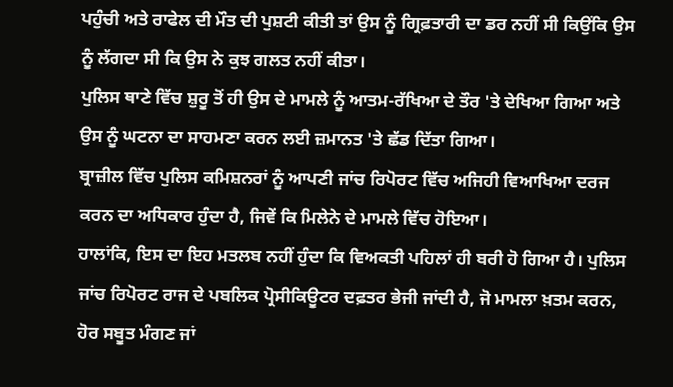ਪਹੁੰਚੀ ਅਤੇ ਰਾਫੇਲ ਦੀ ਮੌਤ ਦੀ ਪੁਸ਼ਟੀ ਕੀਤੀ ਤਾਂ ਉਸ ਨੂੰ ਗ੍ਰਿਫ਼ਤਾਰੀ ਦਾ ਡਰ ਨਹੀਂ ਸੀ ਕਿਉਂਕਿ ਉਸ ਨੂੰ ਲੱਗਦਾ ਸੀ ਕਿ ਉਸ ਨੇ ਕੁਝ ਗਲਤ ਨਹੀਂ ਕੀਤਾ।
ਪੁਲਿਸ ਥਾਣੇ ਵਿੱਚ ਸ਼ੁਰੂ ਤੋਂ ਹੀ ਉਸ ਦੇ ਮਾਮਲੇ ਨੂੰ ਆਤਮ-ਰੱਖਿਆ ਦੇ ਤੌਰ 'ਤੇ ਦੇਖਿਆ ਗਿਆ ਅਤੇ ਉਸ ਨੂੰ ਘਟਨਾ ਦਾ ਸਾਹਮਣਾ ਕਰਨ ਲਈ ਜ਼ਮਾਨਤ 'ਤੇ ਛੱਡ ਦਿੱਤਾ ਗਿਆ।
ਬ੍ਰਾਜ਼ੀਲ ਵਿੱਚ ਪੁਲਿਸ ਕਮਿਸ਼ਨਰਾਂ ਨੂੰ ਆਪਣੀ ਜਾਂਚ ਰਿਪੋਰਟ ਵਿੱਚ ਅਜਿਹੀ ਵਿਆਖਿਆ ਦਰਜ ਕਰਨ ਦਾ ਅਧਿਕਾਰ ਹੁੰਦਾ ਹੈ, ਜਿਵੇਂ ਕਿ ਮਿਲੇਨੇ ਦੇ ਮਾਮਲੇ ਵਿੱਚ ਹੋਇਆ।
ਹਾਲਾਂਕਿ, ਇਸ ਦਾ ਇਹ ਮਤਲਬ ਨਹੀਂ ਹੁੰਦਾ ਕਿ ਵਿਅਕਤੀ ਪਹਿਲਾਂ ਹੀ ਬਰੀ ਹੋ ਗਿਆ ਹੈ। ਪੁਲਿਸ ਜਾਂਚ ਰਿਪੋਰਟ ਰਾਜ ਦੇ ਪਬਲਿਕ ਪ੍ਰੋਸੀਕਿਊਟਰ ਦਫ਼ਤਰ ਭੇਜੀ ਜਾਂਦੀ ਹੈ, ਜੋ ਮਾਮਲਾ ਖ਼ਤਮ ਕਰਨ, ਹੋਰ ਸਬੂਤ ਮੰਗਣ ਜਾਂ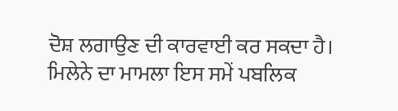ਦੋਸ਼ ਲਗਾਉਣ ਦੀ ਕਾਰਵਾਈ ਕਰ ਸਕਦਾ ਹੈ।
ਮਿਲੇਨੇ ਦਾ ਮਾਮਲਾ ਇਸ ਸਮੇਂ ਪਬਲਿਕ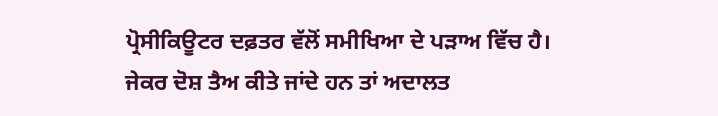ਪ੍ਰੋਸੀਕਿਊਟਰ ਦਫ਼ਤਰ ਵੱਲੋਂ ਸਮੀਖਿਆ ਦੇ ਪੜਾਅ ਵਿੱਚ ਹੈ।
ਜੇਕਰ ਦੋਸ਼ ਤੈਅ ਕੀਤੇ ਜਾਂਦੇ ਹਨ ਤਾਂ ਅਦਾਲਤ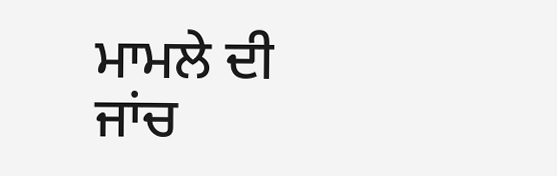ਮਾਮਲੇ ਦੀ ਜਾਂਚ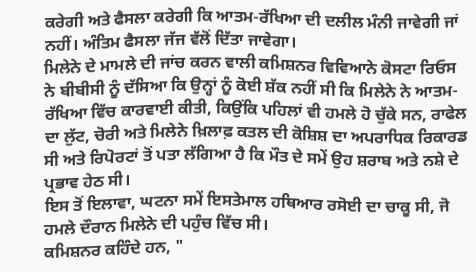ਕਰੇਗੀ ਅਤੇ ਫੈਸਲਾ ਕਰੇਗੀ ਕਿ ਆਤਮ-ਰੱਖਿਆ ਦੀ ਦਲੀਲ ਮੰਨੀ ਜਾਵੇਗੀ ਜਾਂ ਨਹੀਂ। ਅੰਤਿਮ ਫੈਸਲਾ ਜੱਜ ਵੱਲੋਂ ਦਿੱਤਾ ਜਾਵੇਗਾ।
ਮਿਲੇਨੇ ਦੇ ਮਾਮਲੇ ਦੀ ਜਾਂਚ ਕਰਨ ਵਾਲੀ ਕਮਿਸ਼ਨਰ ਵਿਵਿਆਨੇ ਕੋਸਟਾ ਰਿਓਸ ਨੇ ਬੀਬੀਸੀ ਨੂੰ ਦੱਸਿਆ ਕਿ ਉਨ੍ਹਾਂ ਨੂੰ ਕੋਈ ਸ਼ੱਕ ਨਹੀਂ ਸੀ ਕਿ ਮਿਲੇਨੇ ਨੇ ਆਤਮ-ਰੱਖਿਆ ਵਿੱਚ ਕਾਰਵਾਈ ਕੀਤੀ, ਕਿਉਂਕਿ ਪਹਿਲਾਂ ਵੀ ਹਮਲੇ ਹੋ ਚੁੱਕੇ ਸਨ, ਰਾਫੇਲ ਦਾ ਲੁੱਟ, ਚੋਰੀ ਅਤੇ ਮਿਲੇਨੇ ਖ਼ਿਲਾਫ਼ ਕਤਲ ਦੀ ਕੋਸ਼ਿਸ਼ ਦਾ ਅਪਰਾਧਿਕ ਰਿਕਾਰਡ ਸੀ ਅਤੇ ਰਿਪੋਰਟਾਂ ਤੋਂ ਪਤਾ ਲੱਗਿਆ ਹੈ ਕਿ ਮੌਤ ਦੇ ਸਮੇਂ ਉਹ ਸ਼ਰਾਬ ਅਤੇ ਨਸ਼ੇ ਦੇ ਪ੍ਰਭਾਵ ਹੇਠ ਸੀ।
ਇਸ ਤੋਂ ਇਲਾਵਾ, ਘਟਨਾ ਸਮੇਂ ਇਸਤੇਮਾਲ ਹਥਿਆਰ ਰਸੋਈ ਦਾ ਚਾਕੂ ਸੀ, ਜੋ ਹਮਲੇ ਦੌਰਾਨ ਮਿਲੇਨੇ ਦੀ ਪਹੁੰਚ ਵਿੱਚ ਸੀ।
ਕਮਿਸ਼ਨਰ ਕਹਿੰਦੇ ਹਨ, "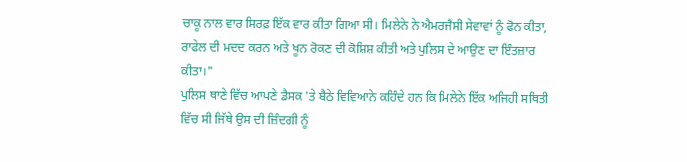ਚਾਕੂ ਨਾਲ ਵਾਰ ਸਿਰਫ਼ ਇੱਕ ਵਾਰ ਕੀਤਾ ਗਿਆ ਸੀ। ਮਿਲੇਨੇ ਨੇ ਐਮਰਜੈਂਸੀ ਸੇਵਾਵਾਂ ਨੂੰ ਫੋਨ ਕੀਤਾ, ਰਾਫੇਲ ਦੀ ਮਦਦ ਕਰਨ ਅਤੇ ਖੂਨ ਰੋਕਣ ਦੀ ਕੋਸ਼ਿਸ਼ ਕੀਤੀ ਅਤੇ ਪੁਲਿਸ ਦੇ ਆਉਣ ਦਾ ਇੰਤਜ਼ਾਰ ਕੀਤਾ।"
ਪੁਲਿਸ ਥਾਣੇ ਵਿੱਚ ਆਪਣੇ ਡੈਸਕ 'ਤੇ ਬੈਠੇ ਵਿਵਿਆਨੇ ਕਹਿੰਦੇ ਹਨ ਕਿ ਮਿਲੇਨੇ ਇੱਕ ਅਜਿਹੀ ਸਥਿਤੀ ਵਿੱਚ ਸੀ ਜਿੱਥੇ ਉਸ ਦੀ ਜ਼ਿੰਦਗੀ ਨੂੰ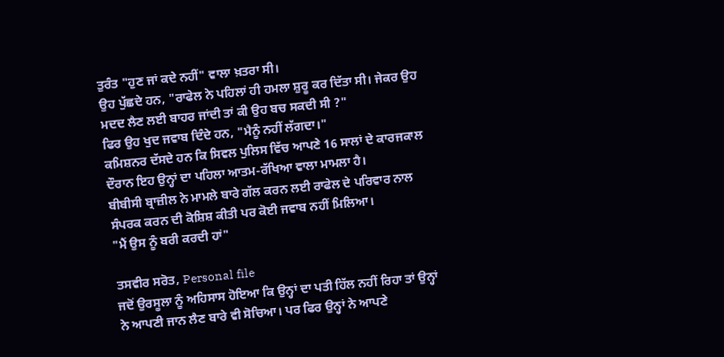ਤੁਰੰਤ "ਹੁਣ ਜਾਂ ਕਦੇ ਨਹੀਂ" ਵਾਲਾ ਖ਼ਤਰਾ ਸੀ।
ਉਹ ਪੁੱਛਦੇ ਹਨ, "ਰਾਫੇਲ ਨੇ ਪਹਿਲਾਂ ਹੀ ਹਮਲਾ ਸ਼ੁਰੂ ਕਰ ਦਿੱਤਾ ਸੀ। ਜੇਕਰ ਉਹ ਮਦਦ ਲੈਣ ਲਈ ਬਾਹਰ ਜਾਂਦੀ ਤਾਂ ਕੀ ਉਹ ਬਚ ਸਕਦੀ ਸੀ ?"
ਫਿਰ ਉਹ ਖੁਦ ਜਵਾਬ ਦਿੰਦੇ ਹਨ, "ਮੈਨੂੰ ਨਹੀਂ ਲੱਗਦਾ।"
ਕਮਿਸ਼ਨਰ ਦੱਸਦੇ ਹਨ ਕਿ ਸਿਵਲ ਪੁਲਿਸ ਵਿੱਚ ਆਪਣੇ 16 ਸਾਲਾਂ ਦੇ ਕਾਰਜਕਾਲ ਦੌਰਾਨ ਇਹ ਉਨ੍ਹਾਂ ਦਾ ਪਹਿਲਾ ਆਤਮ-ਰੱਖਿਆ ਵਾਲਾ ਮਾਮਲਾ ਹੈ।
ਬੀਬੀਸੀ ਬ੍ਰਾਜ਼ੀਲ ਨੇ ਮਾਮਲੇ ਬਾਰੇ ਗੱਲ ਕਰਨ ਲਈ ਰਾਫੇਲ ਦੇ ਪਰਿਵਾਰ ਨਾਲ ਸੰਪਰਕ ਕਰਨ ਦੀ ਕੋਸ਼ਿਸ਼ ਕੀਤੀ ਪਰ ਕੋਈ ਜਵਾਬ ਨਹੀਂ ਮਿਲਿਆ।
"ਮੈਂ ਉਸ ਨੂੰ ਬਰੀ ਕਰਦੀ ਹਾਂ"

ਤਸਵੀਰ ਸਰੋਤ, Personal file
ਜਦੋਂ ਉਰਸੂਲਾ ਨੂੰ ਅਹਿਸਾਸ ਹੋਇਆ ਕਿ ਉਨ੍ਹਾਂ ਦਾ ਪਤੀ ਹਿੱਲ ਨਹੀਂ ਰਿਹਾ ਤਾਂ ਉਨ੍ਹਾਂ ਨੇ ਆਪਣੀ ਜਾਨ ਲੈਣ ਬਾਰੇ ਵੀ ਸੋਚਿਆ। ਪਰ ਫਿਰ ਉਨ੍ਹਾਂ ਨੇ ਆਪਣੇ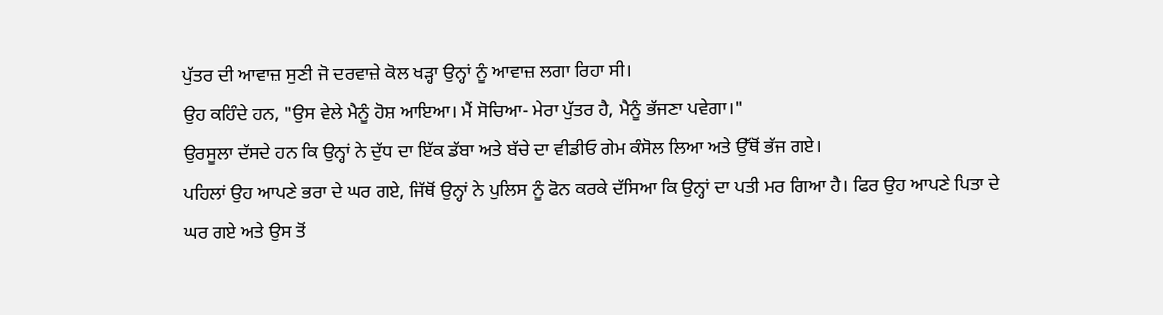ਪੁੱਤਰ ਦੀ ਆਵਾਜ਼ ਸੁਣੀ ਜੋ ਦਰਵਾਜ਼ੇ ਕੋਲ ਖੜ੍ਹਾ ਉਨ੍ਹਾਂ ਨੂੰ ਆਵਾਜ਼ ਲਗਾ ਰਿਹਾ ਸੀ।
ਉਹ ਕਹਿੰਦੇ ਹਨ, "ਉਸ ਵੇਲੇ ਮੈਨੂੰ ਹੋਸ਼ ਆਇਆ। ਮੈਂ ਸੋਚਿਆ- ਮੇਰਾ ਪੁੱਤਰ ਹੈ, ਮੈਨੂੰ ਭੱਜਣਾ ਪਵੇਗਾ।"
ਉਰਸੂਲਾ ਦੱਸਦੇ ਹਨ ਕਿ ਉਨ੍ਹਾਂ ਨੇ ਦੁੱਧ ਦਾ ਇੱਕ ਡੱਬਾ ਅਤੇ ਬੱਚੇ ਦਾ ਵੀਡੀਓ ਗੇਮ ਕੰਸੋਲ ਲਿਆ ਅਤੇ ਉੱਥੋਂ ਭੱਜ ਗਏ।
ਪਹਿਲਾਂ ਉਹ ਆਪਣੇ ਭਰਾ ਦੇ ਘਰ ਗਏ, ਜਿੱਥੋਂ ਉਨ੍ਹਾਂ ਨੇ ਪੁਲਿਸ ਨੂੰ ਫੋਨ ਕਰਕੇ ਦੱਸਿਆ ਕਿ ਉਨ੍ਹਾਂ ਦਾ ਪਤੀ ਮਰ ਗਿਆ ਹੈ। ਫਿਰ ਉਹ ਆਪਣੇ ਪਿਤਾ ਦੇ ਘਰ ਗਏ ਅਤੇ ਉਸ ਤੋਂ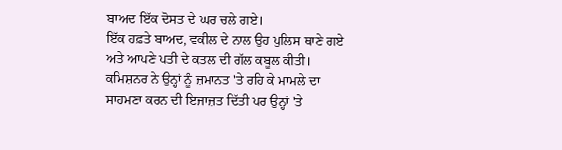ਬਾਅਦ ਇੱਕ ਦੋਸਤ ਦੇ ਘਰ ਚਲੇ ਗਏ।
ਇੱਕ ਹਫ਼ਤੇ ਬਾਅਦ, ਵਕੀਲ ਦੇ ਨਾਲ ਉਹ ਪੁਲਿਸ ਥਾਣੇ ਗਏ ਅਤੇ ਆਪਣੇ ਪਤੀ ਦੇ ਕਤਲ ਦੀ ਗੱਲ ਕਬੂਲ ਕੀਤੀ।
ਕਮਿਸ਼ਨਰ ਨੇ ਉਨ੍ਹਾਂ ਨੂੰ ਜ਼ਮਾਨਤ 'ਤੇ ਰਹਿ ਕੇ ਮਾਮਲੇ ਦਾ ਸਾਹਮਣਾ ਕਰਨ ਦੀ ਇਜਾਜ਼ਤ ਦਿੱਤੀ ਪਰ ਉਨ੍ਹਾਂ 'ਤੇ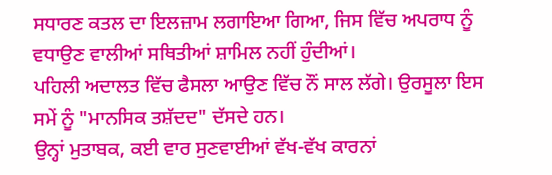ਸਧਾਰਣ ਕਤਲ ਦਾ ਇਲਜ਼ਾਮ ਲਗਾਇਆ ਗਿਆ, ਜਿਸ ਵਿੱਚ ਅਪਰਾਧ ਨੂੰ ਵਧਾਉਣ ਵਾਲੀਆਂ ਸਥਿਤੀਆਂ ਸ਼ਾਮਿਲ ਨਹੀਂ ਹੁੰਦੀਆਂ।
ਪਹਿਲੀ ਅਦਾਲਤ ਵਿੱਚ ਫੈਸਲਾ ਆਉਣ ਵਿੱਚ ਨੌਂ ਸਾਲ ਲੱਗੇ। ਉਰਸੂਲਾ ਇਸ ਸਮੇਂ ਨੂੰ "ਮਾਨਸਿਕ ਤਸ਼ੱਦਦ" ਦੱਸਦੇ ਹਨ।
ਉਨ੍ਹਾਂ ਮੁਤਾਬਕ, ਕਈ ਵਾਰ ਸੁਣਵਾਈਆਂ ਵੱਖ-ਵੱਖ ਕਾਰਨਾਂ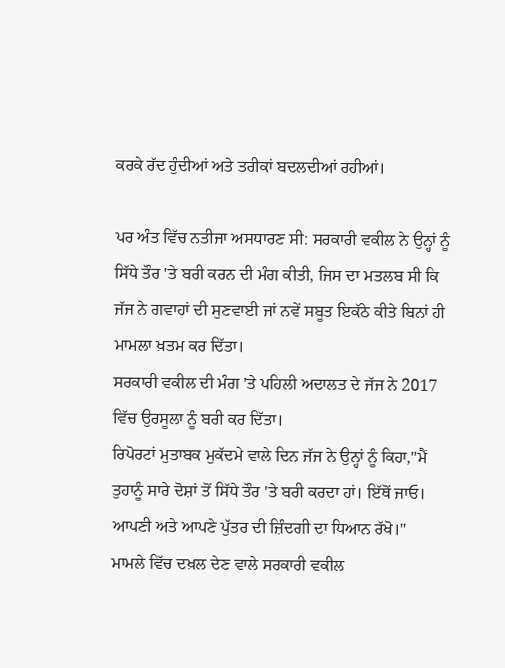ਕਰਕੇ ਰੱਦ ਹੁੰਦੀਆਂ ਅਤੇ ਤਰੀਕਾਂ ਬਦਲਦੀਆਂ ਰਹੀਆਂ।

ਪਰ ਅੰਤ ਵਿੱਚ ਨਤੀਜਾ ਅਸਧਾਰਣ ਸੀ: ਸਰਕਾਰੀ ਵਕੀਲ ਨੇ ਉਨ੍ਹਾਂ ਨੂੰ ਸਿੱਧੇ ਤੌਰ 'ਤੇ ਬਰੀ ਕਰਨ ਦੀ ਮੰਗ ਕੀਤੀ, ਜਿਸ ਦਾ ਮਤਲਬ ਸੀ ਕਿ ਜੱਜ ਨੇ ਗਵਾਹਾਂ ਦੀ ਸੁਣਵਾਈ ਜਾਂ ਨਵੇਂ ਸਬੂਤ ਇਕੱਠੇ ਕੀਤੇ ਬਿਨਾਂ ਹੀ ਮਾਮਲਾ ਖ਼ਤਮ ਕਰ ਦਿੱਤਾ।
ਸਰਕਾਰੀ ਵਕੀਲ ਦੀ ਮੰਗ 'ਤੇ ਪਹਿਲੀ ਅਦਾਲਤ ਦੇ ਜੱਜ ਨੇ 2017 ਵਿੱਚ ਉਰਸੂਲਾ ਨੂੰ ਬਰੀ ਕਰ ਦਿੱਤਾ।
ਰਿਪੋਰਟਾਂ ਮੁਤਾਬਕ ਮੁਕੱਦਮੇ ਵਾਲੇ ਦਿਨ ਜੱਜ ਨੇ ਉਨ੍ਹਾਂ ਨੂੰ ਕਿਹਾ,"ਮੈਂ ਤੁਹਾਨੂੰ ਸਾਰੇ ਦੋਸ਼ਾਂ ਤੋਂ ਸਿੱਧੇ ਤੌਰ 'ਤੇ ਬਰੀ ਕਰਦਾ ਹਾਂ। ਇੱਥੋਂ ਜਾਓ। ਆਪਣੀ ਅਤੇ ਆਪਣੇ ਪੁੱਤਰ ਦੀ ਜ਼ਿੰਦਗੀ ਦਾ ਧਿਆਨ ਰੱਖੋ।"
ਮਾਮਲੇ ਵਿੱਚ ਦਖ਼ਲ ਦੇਣ ਵਾਲੇ ਸਰਕਾਰੀ ਵਕੀਲ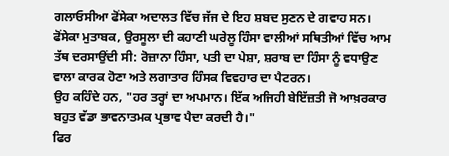ਗਲਾਓਸੀਆ ਫੋਂਸੇਕਾ ਅਦਾਲਤ ਵਿੱਚ ਜੱਜ ਦੇ ਇਹ ਸ਼ਬਦ ਸੁਣਨ ਦੇ ਗਵਾਹ ਸਨ।
ਫੋਂਸੇਕਾ ਮੁਤਾਬਕ, ਉਰਸੂਲਾ ਦੀ ਕਹਾਣੀ ਘਰੇਲੂ ਹਿੰਸਾ ਵਾਲੀਆਂ ਸਥਿਤੀਆਂ ਵਿੱਚ ਆਮ ਤੱਥ ਦਰਸਾਉਂਦੀ ਸੀ: ਰੋਜ਼ਾਨਾ ਹਿੰਸਾ, ਪਤੀ ਦਾ ਪੇਸ਼ਾ, ਸ਼ਰਾਬ ਦਾ ਹਿੰਸਾ ਨੂੰ ਵਧਾਉਣ ਵਾਲਾ ਕਾਰਕ ਹੋਣਾ ਅਤੇ ਲਗਾਤਾਰ ਹਿੰਸਕ ਵਿਵਹਾਰ ਦਾ ਪੈਟਰਨ।
ਉਹ ਕਹਿੰਦੇ ਹਨ, "ਹਰ ਤਰ੍ਹਾਂ ਦਾ ਅਪਮਾਨ। ਇੱਕ ਅਜਿਹੀ ਬੇਇੱਜ਼ਤੀ ਜੋ ਆਖ਼ਰਕਾਰ ਬਹੁਤ ਵੱਡਾ ਭਾਵਨਾਤਮਕ ਪ੍ਰਭਾਵ ਪੈਦਾ ਕਰਦੀ ਹੈ।"
ਫਿਰ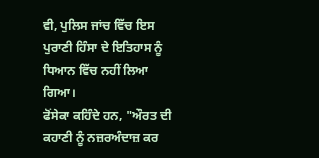ਵੀ, ਪੁਲਿਸ ਜਾਂਚ ਵਿੱਚ ਇਸ ਪੁਰਾਣੀ ਹਿੰਸਾ ਦੇ ਇਤਿਹਾਸ ਨੂੰ ਧਿਆਨ ਵਿੱਚ ਨਹੀਂ ਲਿਆ ਗਿਆ।
ਫੋਂਸੇਕਾ ਕਹਿੰਦੇ ਹਨ, "ਔਰਤ ਦੀ ਕਹਾਣੀ ਨੂੰ ਨਜ਼ਰਅੰਦਾਜ਼ ਕਰ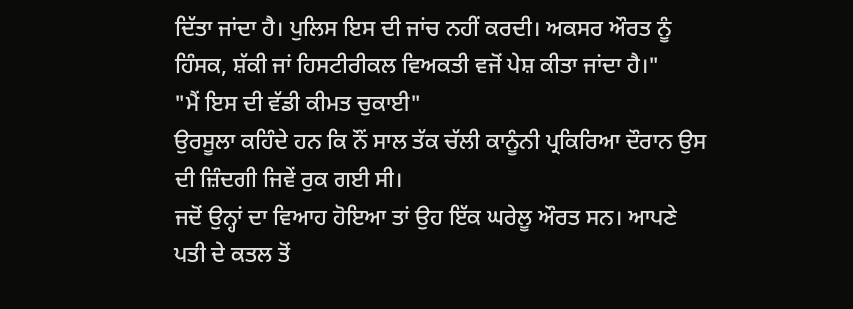ਦਿੱਤਾ ਜਾਂਦਾ ਹੈ। ਪੁਲਿਸ ਇਸ ਦੀ ਜਾਂਚ ਨਹੀਂ ਕਰਦੀ। ਅਕਸਰ ਔਰਤ ਨੂੰ ਹਿੰਸਕ, ਸ਼ੱਕੀ ਜਾਂ ਹਿਸਟੀਰੀਕਲ ਵਿਅਕਤੀ ਵਜੋਂ ਪੇਸ਼ ਕੀਤਾ ਜਾਂਦਾ ਹੈ।"
"ਮੈਂ ਇਸ ਦੀ ਵੱਡੀ ਕੀਮਤ ਚੁਕਾਈ"
ਉਰਸੂਲਾ ਕਹਿੰਦੇ ਹਨ ਕਿ ਨੌਂ ਸਾਲ ਤੱਕ ਚੱਲੀ ਕਾਨੂੰਨੀ ਪ੍ਰਕਿਰਿਆ ਦੌਰਾਨ ਉਸ ਦੀ ਜ਼ਿੰਦਗੀ ਜਿਵੇਂ ਰੁਕ ਗਈ ਸੀ।
ਜਦੋਂ ਉਨ੍ਹਾਂ ਦਾ ਵਿਆਹ ਹੋਇਆ ਤਾਂ ਉਹ ਇੱਕ ਘਰੇਲੂ ਔਰਤ ਸਨ। ਆਪਣੇ ਪਤੀ ਦੇ ਕਤਲ ਤੋਂ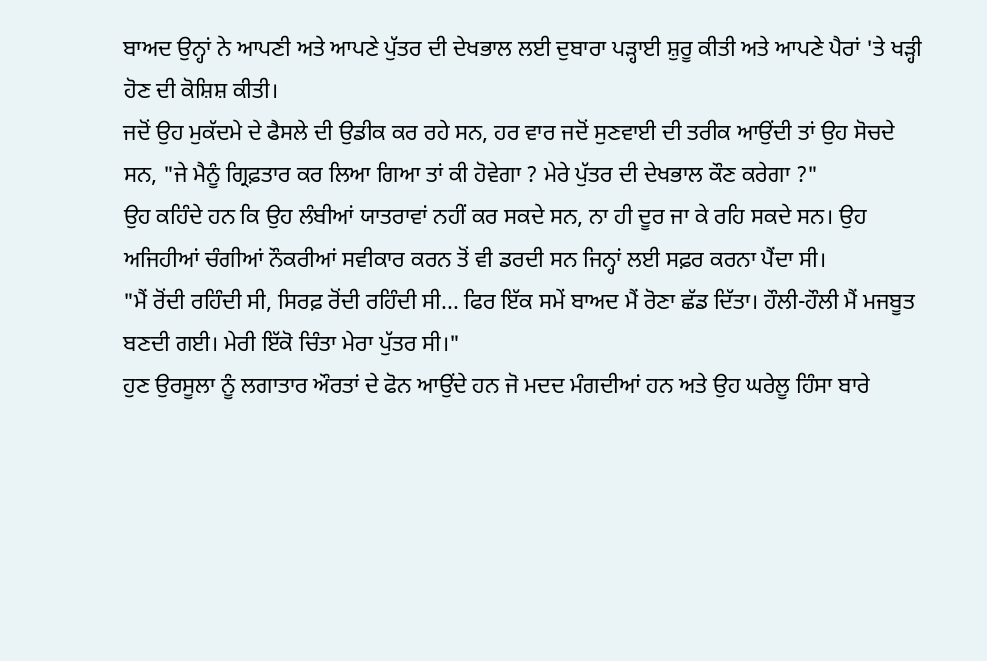ਬਾਅਦ ਉਨ੍ਹਾਂ ਨੇ ਆਪਣੀ ਅਤੇ ਆਪਣੇ ਪੁੱਤਰ ਦੀ ਦੇਖਭਾਲ ਲਈ ਦੁਬਾਰਾ ਪੜ੍ਹਾਈ ਸ਼ੁਰੂ ਕੀਤੀ ਅਤੇ ਆਪਣੇ ਪੈਰਾਂ 'ਤੇ ਖੜ੍ਹੀ ਹੋਣ ਦੀ ਕੋਸ਼ਿਸ਼ ਕੀਤੀ।
ਜਦੋਂ ਉਹ ਮੁਕੱਦਮੇ ਦੇ ਫੈਸਲੇ ਦੀ ਉਡੀਕ ਕਰ ਰਹੇ ਸਨ, ਹਰ ਵਾਰ ਜਦੋਂ ਸੁਣਵਾਈ ਦੀ ਤਰੀਕ ਆਉਂਦੀ ਤਾਂ ਉਹ ਸੋਚਦੇ ਸਨ, "ਜੇ ਮੈਨੂੰ ਗ੍ਰਿਫ਼ਤਾਰ ਕਰ ਲਿਆ ਗਿਆ ਤਾਂ ਕੀ ਹੋਵੇਗਾ ? ਮੇਰੇ ਪੁੱਤਰ ਦੀ ਦੇਖਭਾਲ ਕੌਣ ਕਰੇਗਾ ?"
ਉਹ ਕਹਿੰਦੇ ਹਨ ਕਿ ਉਹ ਲੰਬੀਆਂ ਯਾਤਰਾਵਾਂ ਨਹੀਂ ਕਰ ਸਕਦੇ ਸਨ, ਨਾ ਹੀ ਦੂਰ ਜਾ ਕੇ ਰਹਿ ਸਕਦੇ ਸਨ। ਉਹ ਅਜਿਹੀਆਂ ਚੰਗੀਆਂ ਨੌਕਰੀਆਂ ਸਵੀਕਾਰ ਕਰਨ ਤੋਂ ਵੀ ਡਰਦੀ ਸਨ ਜਿਨ੍ਹਾਂ ਲਈ ਸਫ਼ਰ ਕਰਨਾ ਪੈਂਦਾ ਸੀ।
"ਮੈਂ ਰੋਂਦੀ ਰਹਿੰਦੀ ਸੀ, ਸਿਰਫ਼ ਰੋਂਦੀ ਰਹਿੰਦੀ ਸੀ... ਫਿਰ ਇੱਕ ਸਮੇਂ ਬਾਅਦ ਮੈਂ ਰੋਣਾ ਛੱਡ ਦਿੱਤਾ। ਹੌਲੀ-ਹੌਲੀ ਮੈਂ ਮਜਬੂਤ ਬਣਦੀ ਗਈ। ਮੇਰੀ ਇੱਕੋ ਚਿੰਤਾ ਮੇਰਾ ਪੁੱਤਰ ਸੀ।"
ਹੁਣ ਉਰਸੂਲਾ ਨੂੰ ਲਗਾਤਾਰ ਔਰਤਾਂ ਦੇ ਫੋਨ ਆਉਂਦੇ ਹਨ ਜੋ ਮਦਦ ਮੰਗਦੀਆਂ ਹਨ ਅਤੇ ਉਹ ਘਰੇਲੂ ਹਿੰਸਾ ਬਾਰੇ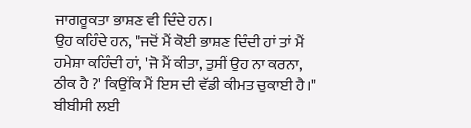ਜਾਗਰੂਕਤਾ ਭਾਸ਼ਣ ਵੀ ਦਿੰਦੇ ਹਨ।
ਉਹ ਕਹਿੰਦੇ ਹਨ, "ਜਦੋਂ ਮੈਂ ਕੋਈ ਭਾਸ਼ਣ ਦਿੰਦੀ ਹਾਂ ਤਾਂ ਮੈਂ ਹਮੇਸ਼ਾ ਕਹਿੰਦੀ ਹਾਂ, 'ਜੋ ਮੈਂ ਕੀਤਾ, ਤੁਸੀਂ ਉਹ ਨਾ ਕਰਨਾ, ਠੀਕ ਹੈ ?' ਕਿਉਂਕਿ ਮੈਂ ਇਸ ਦੀ ਵੱਡੀ ਕੀਮਤ ਚੁਕਾਈ ਹੈ।"
ਬੀਬੀਸੀ ਲਈ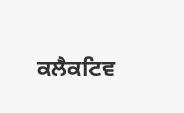ਕਲੈਕਟਿਵ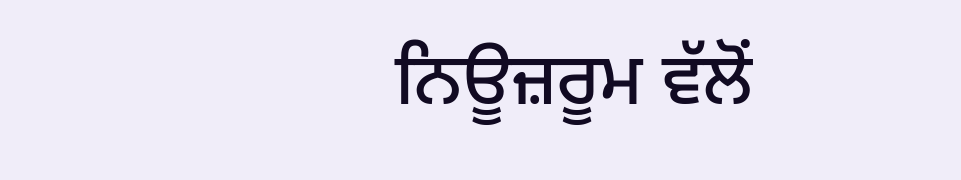ਨਿਊਜ਼ਰੂਮ ਵੱਲੋਂ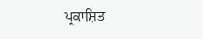ਪ੍ਰਕਾਸ਼ਿਤ